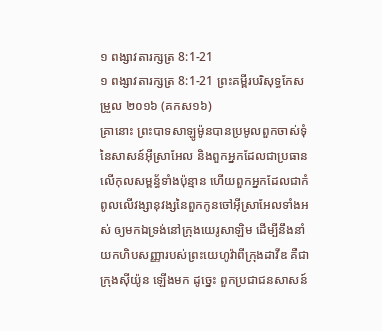១ ពង្សាវតារក្សត្រ 8:1-21
១ ពង្សាវតារក្សត្រ 8:1-21 ព្រះគម្ពីរបរិសុទ្ធកែសម្រួល ២០១៦ (គកស១៦)
គ្រានោះ ព្រះបាទសាឡូម៉ូនបានប្រមូលពួកចាស់ទុំនៃសាសន៍អ៊ីស្រាអែល និងពួកអ្នកដែលជាប្រធានលើកុលសម្ពន័្ធទាំងប៉ុន្មាន ហើយពួកអ្នកដែលជាកំពូលលើវង្សានុវង្សនៃពួកកូនចៅអ៊ីស្រាអែលទាំងអស់ ឲ្យមកឯទ្រង់នៅក្រុងយេរូសាឡិម ដើម្បីនឹងនាំយកហិបសញ្ញារបស់ព្រះយេហូវ៉ាពីក្រុងដាវីឌ គឺជាក្រុងស៊ីយ៉ូន ឡើងមក ដូច្នេះ ពួកប្រជាជនសាសន៍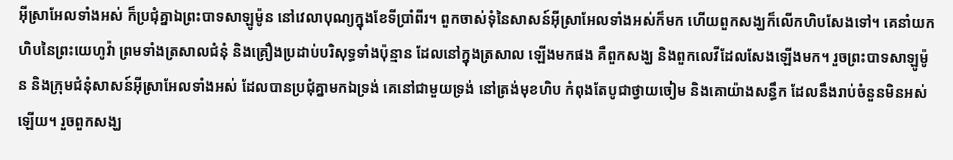អ៊ីស្រាអែលទាំងអស់ ក៏ប្រជុំគ្នាឯព្រះបាទសាឡូម៉ូន នៅវេលាបុណ្យក្នុងខែទីប្រាំពីរ។ ពួកចាស់ទុំនៃសាសន៍អ៊ីស្រាអែលទាំងអស់ក៏មក ហើយពួកសង្ឃក៏លើកហិបសែងទៅ។ គេនាំយកហិបនៃព្រះយេហូវ៉ា ព្រមទាំងត្រសាលជំនុំ និងគ្រឿងប្រដាប់បរិសុទ្ធទាំងប៉ុន្មាន ដែលនៅក្នុងត្រសាល ឡើងមកផង គឺពួកសង្ឃ និងពួកលេវីដែលសែងឡើងមក។ រួចព្រះបាទសាឡូម៉ូន និងក្រុមជំនុំសាសន៍អ៊ីស្រាអែលទាំងអស់ ដែលបានប្រជុំគ្នាមកឯទ្រង់ គេនៅជាមួយទ្រង់ នៅត្រង់មុខហិប កំពុងតែបូជាថ្វាយចៀម និងគោយ៉ាងសន្ធឹក ដែលនឹងរាប់ចំនួនមិនអស់ឡើយ។ រួចពួកសង្ឃ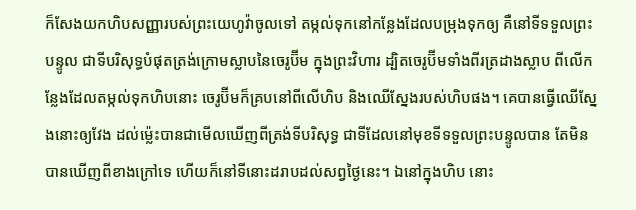ក៏សែងយកហិបសញ្ញារបស់ព្រះយេហូវ៉ាចូលទៅ តម្កល់ទុកនៅកន្លែងដែលបម្រុងទុកឲ្យ គឺនៅទីទទួលព្រះបន្ទូល ជាទីបរិសុទ្ធបំផុតត្រង់ក្រោមស្លាបនៃចេរូប៊ីម ក្នុងព្រះវិហារ ដ្បិតចេរូប៊ីមទាំងពីរត្រដាងស្លាប ពីលើកន្លែងដែលតម្កល់ទុកហិបនោះ ចេរូប៊ីមក៏គ្របនៅពីលើហិប និងឈើស្នែងរបស់ហិបផង។ គេបានធ្វើឈើស្នែងនោះឲ្យវែង ដល់ម៉្លេះបានជាមើលឃើញពីត្រង់ទីបរិសុទ្ធ ជាទីដែលនៅមុខទីទទួលព្រះបន្ទូលបាន តែមិនបានឃើញពីខាងក្រៅទេ ហើយក៏នៅទីនោះដរាបដល់សព្វថ្ងៃនេះ។ ឯនៅក្នុងហិប នោះ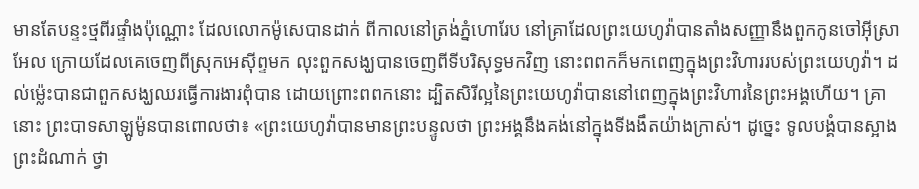មានតែបន្ទះថ្មពីរផ្ទាំងប៉ុណ្ណោះ ដែលលោកម៉ូសេបានដាក់ ពីកាលនៅត្រង់ភ្នំហោរែប នៅគ្រាដែលព្រះយេហូវ៉ាបានតាំងសញ្ញានឹងពួកកូនចៅអ៊ីស្រាអែល ក្រោយដែលគេចេញពីស្រុកអេស៊ីព្ទមក លុះពួកសង្ឃបានចេញពីទីបរិសុទ្ធមកវិញ នោះពពកក៏មកពេញក្នុងព្រះវិហាររបស់ព្រះយេហូវ៉ា។ ដល់ម៉្លេះបានជាពួកសង្ឃឈរធ្វើការងារពុំបាន ដោយព្រោះពពកនោះ ដ្បិតសិរីល្អនៃព្រះយេហូវ៉ាបាននៅពេញក្នុងព្រះវិហារនៃព្រះអង្គហើយ។ គ្រានោះ ព្រះបាទសាឡូម៉ូនបានពោលថា៖ «ព្រះយេហូវ៉ាបានមានព្រះបន្ទូលថា ព្រះអង្គនឹងគង់នៅក្នុងទីងងឹតយ៉ាងក្រាស់។ ដូច្នេះ ទូលបង្គំបានស្អាងព្រះដំណាក់ ថ្វា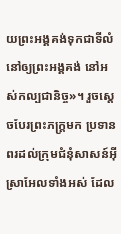យព្រះអង្គគង់ទុកជាទីលំនៅឲ្យព្រះអង្គគង់ នៅអស់កល្បជានិច្ច»។ រួចស្ដេចបែរព្រះភក្ត្រមក ប្រទានពរដល់ក្រុមជំនុំសាសន៍អ៊ីស្រាអែលទាំងអស់ ដែល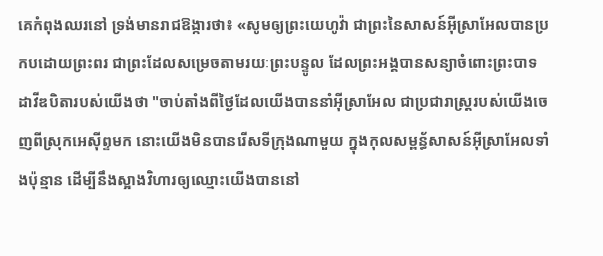គេកំពុងឈរនៅ ទ្រង់មានរាជឱង្ការថា៖ «សូមឲ្យព្រះយេហូវ៉ា ជាព្រះនៃសាសន៍អ៊ីស្រាអែលបានប្រកបដោយព្រះពរ ជាព្រះដែលសម្រេចតាមរយៈព្រះបន្ទូល ដែលព្រះអង្គបានសន្យាចំពោះព្រះបាទដាវីឌបិតារបស់យើងថា "ចាប់តាំងពីថ្ងៃដែលយើងបាននាំអ៊ីស្រាអែល ជាប្រជារាស្ត្ររបស់យើងចេញពីស្រុកអេស៊ីព្ទមក នោះយើងមិនបានរើសទីក្រុងណាមួយ ក្នុងកុលសម្ពន័្ធសាសន៍អ៊ីស្រាអែលទាំងប៉ុន្មាន ដើម្បីនឹងស្អាងវិហារឲ្យឈ្មោះយើងបាននៅ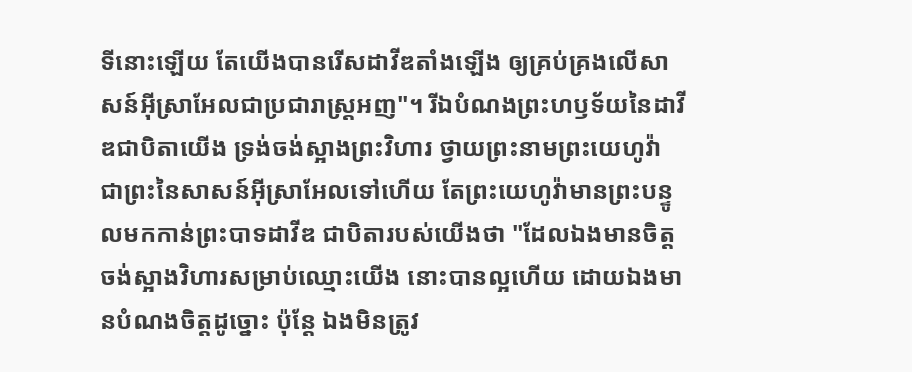ទីនោះឡើយ តែយើងបានរើសដាវីឌតាំងឡើង ឲ្យគ្រប់គ្រងលើសាសន៍អ៊ីស្រាអែលជាប្រជារាស្ត្រអញ"។ រីឯបំណងព្រះហឫទ័យនៃដាវីឌជាបិតាយើង ទ្រង់ចង់ស្អាងព្រះវិហារ ថ្វាយព្រះនាមព្រះយេហូវ៉ា ជាព្រះនៃសាសន៍អ៊ីស្រាអែលទៅហើយ តែព្រះយេហូវ៉ាមានព្រះបន្ទូលមកកាន់ព្រះបាទដាវីឌ ជាបិតារបស់យើងថា "ដែលឯងមានចិត្តចង់ស្អាងវិហារសម្រាប់ឈ្មោះយើង នោះបានល្អហើយ ដោយឯងមានបំណងចិត្តដូច្នោះ ប៉ុន្តែ ឯងមិនត្រូវ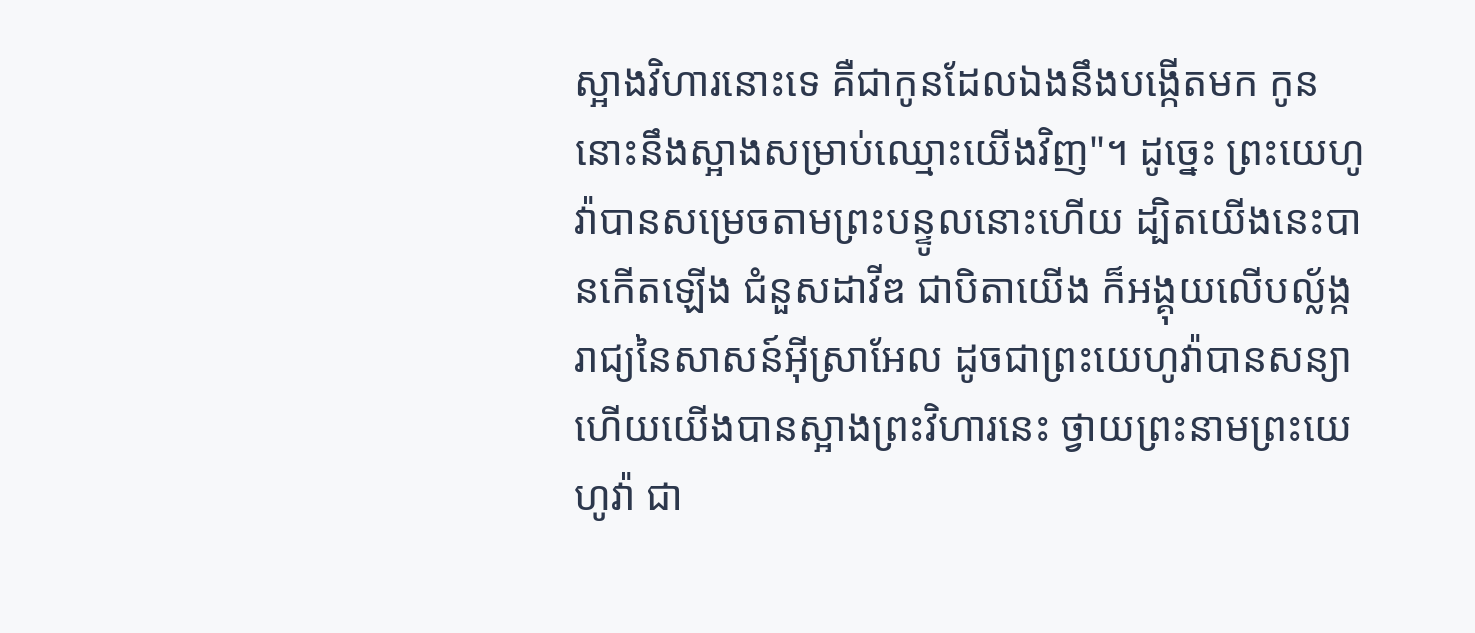ស្អាងវិហារនោះទេ គឺជាកូនដែលឯងនឹងបង្កើតមក កូននោះនឹងស្អាងសម្រាប់ឈ្មោះយើងវិញ"។ ដូច្នេះ ព្រះយេហូវ៉ាបានសម្រេចតាមព្រះបន្ទូលនោះហើយ ដ្បិតយើងនេះបានកើតឡើង ជំនួសដាវីឌ ជាបិតាយើង ក៏អង្គុយលើបល្ល័ង្ករាជ្យនៃសាសន៍អ៊ីស្រាអែល ដូចជាព្រះយេហូវ៉ាបានសន្យា ហើយយើងបានស្អាងព្រះវិហារនេះ ថ្វាយព្រះនាមព្រះយេហូវ៉ា ជា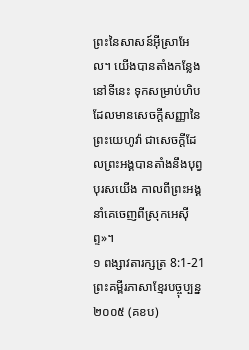ព្រះនៃសាសន៍អ៊ីស្រាអែល។ យើងបានតាំងកន្លែងនៅទីនេះ ទុកសម្រាប់ហិបដែលមានសេចក្ដីសញ្ញានៃព្រះយេហូវ៉ា ជាសេចក្ដីដែលព្រះអង្គបានតាំងនឹងបុព្វបុរសយើង កាលពីព្រះអង្គនាំគេចេញពីស្រុកអេស៊ីព្ទ»។
១ ពង្សាវតារក្សត្រ 8:1-21 ព្រះគម្ពីរភាសាខ្មែរបច្ចុប្បន្ន ២០០៥ (គខប)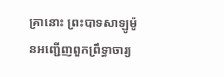គ្រានោះ ព្រះបាទសាឡូម៉ូនអញ្ជើញពួកព្រឹទ្ធាចារ្យ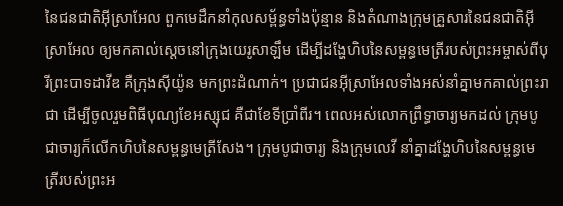នៃជនជាតិអ៊ីស្រាអែល ពួកមេដឹកនាំកុលសម្ព័ន្ធទាំងប៉ុន្មាន និងតំណាងក្រុមគ្រួសារនៃជនជាតិអ៊ីស្រាអែល ឲ្យមកគាល់ស្ដេចនៅក្រុងយេរូសាឡឹម ដើម្បីដង្ហែហិបនៃសម្ពន្ធមេត្រីរបស់ព្រះអម្ចាស់ពីបុរីព្រះបាទដាវីឌ គឺក្រុងស៊ីយ៉ូន មកព្រះដំណាក់។ ប្រជាជនអ៊ីស្រាអែលទាំងអស់នាំគ្នាមកគាល់ព្រះរាជា ដើម្បីចូលរួមពិធីបុណ្យខែអស្សុជ គឺជាខែទីប្រាំពីរ។ ពេលអស់លោកព្រឹទ្ធាចារ្យមកដល់ ក្រុមបូជាចារ្យក៏លើកហិបនៃសម្ពន្ធមេត្រីសែង។ ក្រុមបូជាចារ្យ និងក្រុមលេវី នាំគ្នាដង្ហែហិបនៃសម្ពន្ធមេត្រីរបស់ព្រះអ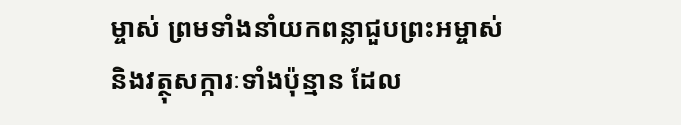ម្ចាស់ ព្រមទាំងនាំយកពន្លាជួបព្រះអម្ចាស់ និងវត្ថុសក្ការៈទាំងប៉ុន្មាន ដែល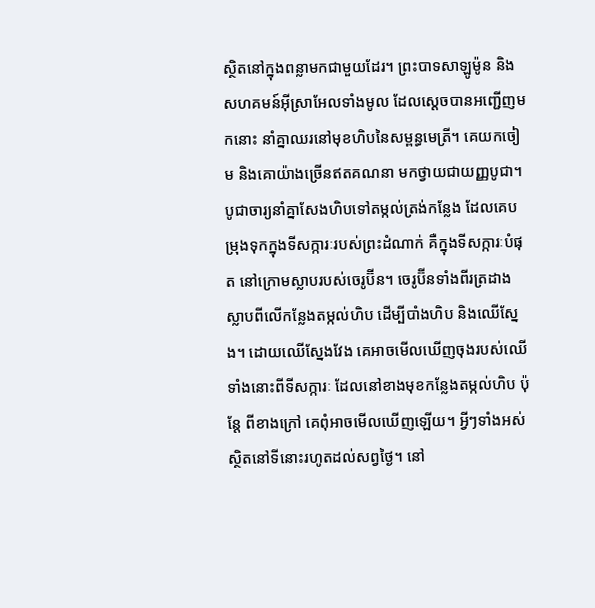ស្ថិតនៅក្នុងពន្លាមកជាមួយដែរ។ ព្រះបាទសាឡូម៉ូន និងសហគមន៍អ៊ីស្រាអែលទាំងមូល ដែលស្ដេចបានអញ្ជើញមកនោះ នាំគ្នាឈរនៅមុខហិបនៃសម្ពន្ធមេត្រី។ គេយកចៀម និងគោយ៉ាងច្រើនឥតគណនា មកថ្វាយជាយញ្ញបូជា។ បូជាចារ្យនាំគ្នាសែងហិបទៅតម្កល់ត្រង់កន្លែង ដែលគេបម្រុងទុកក្នុងទីសក្ការៈរបស់ព្រះដំណាក់ គឺក្នុងទីសក្ការៈបំផុត នៅក្រោមស្លាបរបស់ចេរូប៊ីន។ ចេរូប៊ីនទាំងពីរត្រដាងស្លាបពីលើកន្លែងតម្កល់ហិប ដើម្បីបាំងហិប និងឈើស្នែង។ ដោយឈើស្នែងវែង គេអាចមើលឃើញចុងរបស់ឈើទាំងនោះពីទីសក្ការៈ ដែលនៅខាងមុខកន្លែងតម្កល់ហិប ប៉ុន្តែ ពីខាងក្រៅ គេពុំអាចមើលឃើញឡើយ។ អ្វីៗទាំងអស់ស្ថិតនៅទីនោះរហូតដល់សព្វថ្ងៃ។ នៅ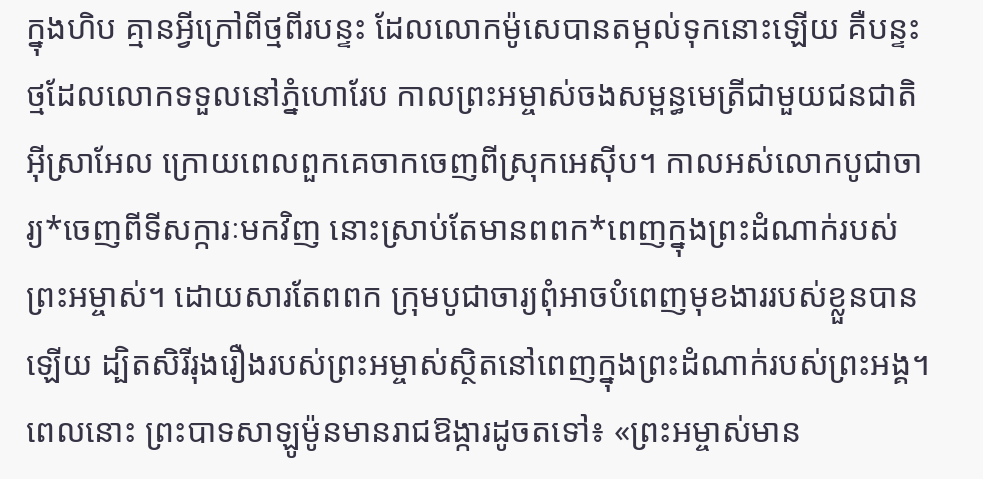ក្នុងហិប គ្មានអ្វីក្រៅពីថ្មពីរបន្ទះ ដែលលោកម៉ូសេបានតម្កល់ទុកនោះឡើយ គឺបន្ទះថ្មដែលលោកទទួលនៅភ្នំហោរែប កាលព្រះអម្ចាស់ចងសម្ពន្ធមេត្រីជាមួយជនជាតិអ៊ីស្រាអែល ក្រោយពេលពួកគេចាកចេញពីស្រុកអេស៊ីប។ កាលអស់លោកបូជាចារ្យ*ចេញពីទីសក្ការៈមកវិញ នោះស្រាប់តែមានពពក*ពេញក្នុងព្រះដំណាក់របស់ព្រះអម្ចាស់។ ដោយសារតែពពក ក្រុមបូជាចារ្យពុំអាចបំពេញមុខងាររបស់ខ្លួនបានឡើយ ដ្បិតសិរីរុងរឿងរបស់ព្រះអម្ចាស់ស្ថិតនៅពេញក្នុងព្រះដំណាក់របស់ព្រះអង្គ។ ពេលនោះ ព្រះបាទសាឡូម៉ូនមានរាជឱង្ការដូចតទៅ៖ «ព្រះអម្ចាស់មាន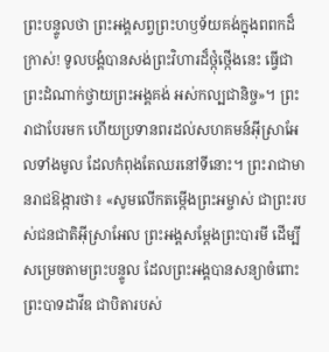ព្រះបន្ទូលថា ព្រះអង្គសព្វព្រះហឫទ័យគង់ក្នុងពពកដ៏ក្រាស់! ទូលបង្គំបានសង់ព្រះវិហារដ៏ថ្កុំថ្កើងនេះ ធ្វើជាព្រះដំណាក់ថ្វាយព្រះអង្គគង់ អស់កល្បជានិច្ច»។ ព្រះរាជាបែរមក ហើយប្រទានពរដល់សហគមន៍អ៊ីស្រាអែលទាំងមូល ដែលកំពុងតែឈរនៅទីនោះ។ ព្រះរាជាមានរាជឱង្ការថា៖ «សូមលើកតម្កើងព្រះអម្ចាស់ ជាព្រះរបស់ជនជាតិអ៊ីស្រាអែល ព្រះអង្គសម្តែងព្រះបារមី ដើម្បីសម្រេចតាមព្រះបន្ទូល ដែលព្រះអង្គបានសន្យាចំពោះព្រះបាទដាវីឌ ជាបិតារបស់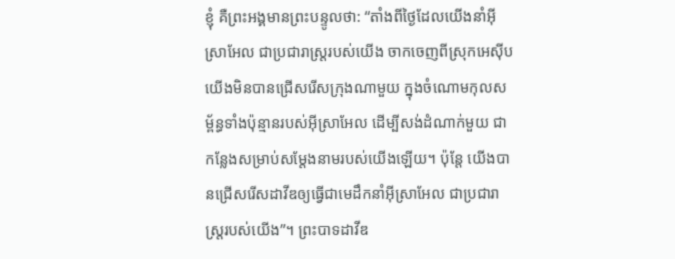ខ្ញុំ គឺព្រះអង្គមានព្រះបន្ទូលថា: “តាំងពីថ្ងៃដែលយើងនាំអ៊ីស្រាអែល ជាប្រជារាស្ត្ររបស់យើង ចាកចេញពីស្រុកអេស៊ីប យើងមិនបានជ្រើសរើសក្រុងណាមួយ ក្នុងចំណោមកុលសម្ព័ន្ធទាំងប៉ុន្មានរបស់អ៊ីស្រាអែល ដើម្បីសង់ដំណាក់មួយ ជាកន្លែងសម្រាប់សម្តែងនាមរបស់យើងឡើយ។ ប៉ុន្តែ យើងបានជ្រើសរើសដាវីឌឲ្យធ្វើជាមេដឹកនាំអ៊ីស្រាអែល ជាប្រជារាស្ត្ររបស់យើង”។ ព្រះបាទដាវីឌ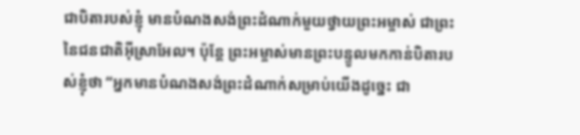ជាបិតារបស់ខ្ញុំ មានបំណងសង់ព្រះដំណាក់មួយថ្វាយព្រះអម្ចាស់ ជាព្រះនៃជនជាតិអ៊ីស្រាអែល។ ប៉ុន្តែ ព្រះអម្ចាស់មានព្រះបន្ទូលមកកាន់បិតារបស់ខ្ញុំថា “អ្នកមានបំណងសង់ព្រះដំណាក់សម្រាប់យើងដូច្នេះ ជា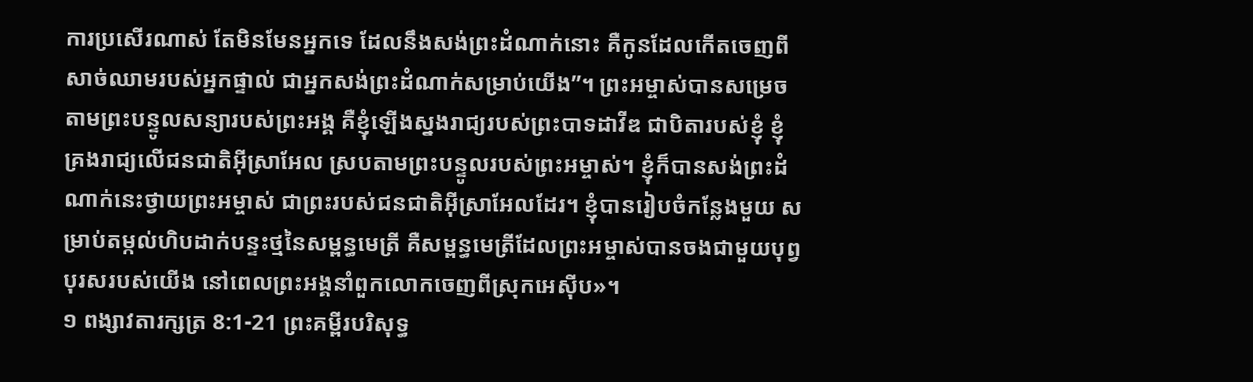ការប្រសើរណាស់ តែមិនមែនអ្នកទេ ដែលនឹងសង់ព្រះដំណាក់នោះ គឺកូនដែលកើតចេញពីសាច់ឈាមរបស់អ្នកផ្ទាល់ ជាអ្នកសង់ព្រះដំណាក់សម្រាប់យើង”។ ព្រះអម្ចាស់បានសម្រេចតាមព្រះបន្ទូលសន្យារបស់ព្រះអង្គ គឺខ្ញុំឡើងស្នងរាជ្យរបស់ព្រះបាទដាវីឌ ជាបិតារបស់ខ្ញុំ ខ្ញុំគ្រងរាជ្យលើជនជាតិអ៊ីស្រាអែល ស្របតាមព្រះបន្ទូលរបស់ព្រះអម្ចាស់។ ខ្ញុំក៏បានសង់ព្រះដំណាក់នេះថ្វាយព្រះអម្ចាស់ ជាព្រះរបស់ជនជាតិអ៊ីស្រាអែលដែរ។ ខ្ញុំបានរៀបចំកន្លែងមួយ សម្រាប់តម្កល់ហិបដាក់បន្ទះថ្មនៃសម្ពន្ធមេត្រី គឺសម្ពន្ធមេត្រីដែលព្រះអម្ចាស់បានចងជាមួយបុព្វបុរសរបស់យើង នៅពេលព្រះអង្គនាំពួកលោកចេញពីស្រុកអេស៊ីប»។
១ ពង្សាវតារក្សត្រ 8:1-21 ព្រះគម្ពីរបរិសុទ្ធ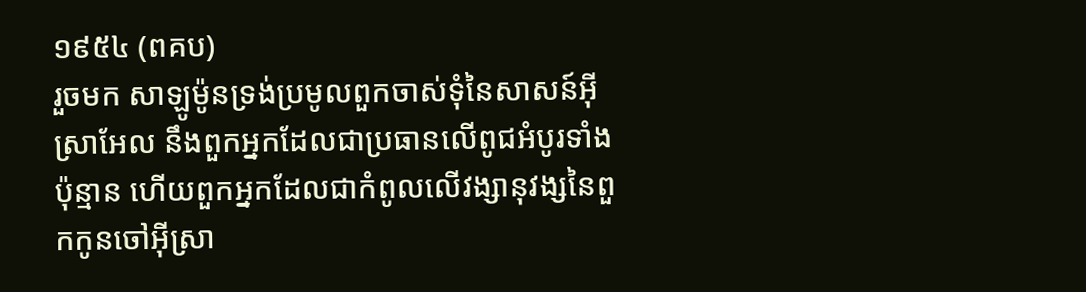១៩៥៤ (ពគប)
រួចមក សាឡូម៉ូនទ្រង់ប្រមូលពួកចាស់ទុំនៃសាសន៍អ៊ីស្រាអែល នឹងពួកអ្នកដែលជាប្រធានលើពូជអំបូរទាំងប៉ុន្មាន ហើយពួកអ្នកដែលជាកំពូលលើវង្សានុវង្សនៃពួកកូនចៅអ៊ីស្រា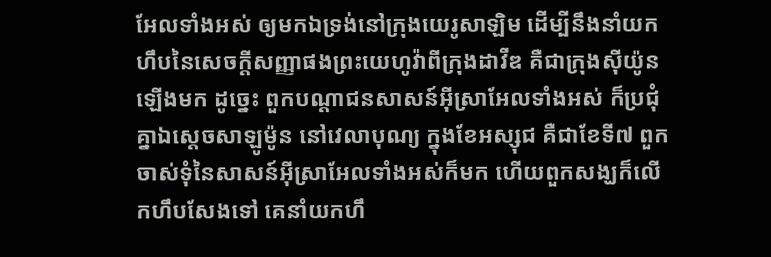អែលទាំងអស់ ឲ្យមកឯទ្រង់នៅក្រុងយេរូសាឡិម ដើម្បីនឹងនាំយកហឹបនៃសេចក្ដីសញ្ញាផងព្រះយេហូវ៉ាពីក្រុងដាវីឌ គឺជាក្រុងស៊ីយ៉ូន ឡើងមក ដូច្នេះ ពួកបណ្តាជនសាសន៍អ៊ីស្រាអែលទាំងអស់ ក៏ប្រជុំគ្នាឯស្តេចសាឡូម៉ូន នៅវេលាបុណ្យ ក្នុងខែអស្សុជ គឺជាខែទី៧ ពួកចាស់ទុំនៃសាសន៍អ៊ីស្រាអែលទាំងអស់ក៏មក ហើយពួកសង្ឃក៏លើកហឹបសែងទៅ គេនាំយកហឹ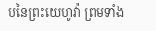បនៃព្រះយេហូវ៉ា ព្រមទាំង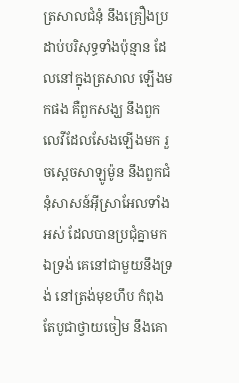ត្រសាលជំនុំ នឹងគ្រឿងប្រដាប់បរិសុទ្ធទាំងប៉ុន្មាន ដែលនៅក្នុងត្រសាល ឡើងមកផង គឺពួកសង្ឃ នឹងពួកលេវីដែលសែងឡើងមក រួចស្តេចសាឡូម៉ូន នឹងពួកជំនុំសាសន៍អ៊ីស្រាអែលទាំងអស់ ដែលបានប្រជុំគ្នាមកឯទ្រង់ គេនៅជាមួយនឹងទ្រង់ នៅត្រង់មុខហឹប កំពុងតែបូជាថ្វាយចៀម នឹងគោ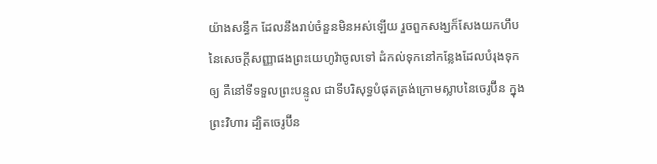យ៉ាងសន្ធឹក ដែលនឹងរាប់ចំនួនមិនអស់ឡើយ រួចពួកសង្ឃក៏សែងយកហឹបនៃសេចក្ដីសញ្ញាផងព្រះយេហូវ៉ាចូលទៅ ដំកល់ទុកនៅកន្លែងដែលបំរុងទុកឲ្យ គឺនៅទីទទួលព្រះបន្ទូល ជាទីបរិសុទ្ធបំផុតត្រង់ក្រោមស្លាបនៃចេរូប៊ីន ក្នុងព្រះវិហារ ដ្បិតចេរូប៊ីន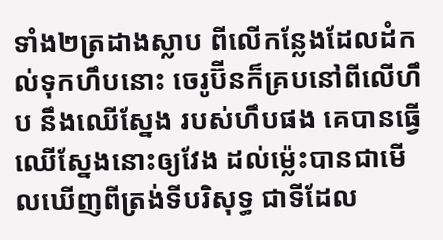ទាំង២ត្រដាងស្លាប ពីលើកន្លែងដែលដំកល់ទុកហឹបនោះ ចេរូប៊ីនក៏គ្របនៅពីលើហឹប នឹងឈើស្នែង របស់ហឹបផង គេបានធ្វើឈើស្នែងនោះឲ្យវែង ដល់ម៉្លេះបានជាមើលឃើញពីត្រង់ទីបរិសុទ្ធ ជាទីដែល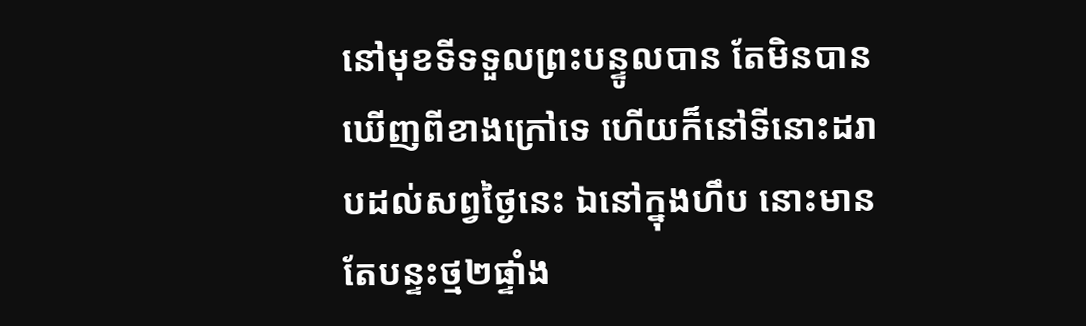នៅមុខទីទទួលព្រះបន្ទូលបាន តែមិនបានឃើញពីខាងក្រៅទេ ហើយក៏នៅទីនោះដរាបដល់សព្វថ្ងៃនេះ ឯនៅក្នុងហឹប នោះមានតែបន្ទះថ្ម២ផ្ទាំង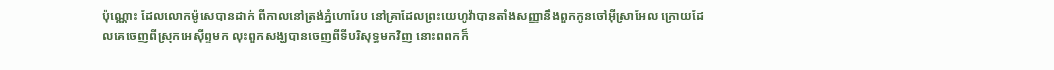ប៉ុណ្ណោះ ដែលលោកម៉ូសេបានដាក់ ពីកាលនៅត្រង់ភ្នំហោរែប នៅគ្រាដែលព្រះយេហូវ៉ាបានតាំងសញ្ញានឹងពួកកូនចៅអ៊ីស្រាអែល ក្រោយដែលគេចេញពីស្រុកអេស៊ីព្ទមក លុះពួកសង្ឃបានចេញពីទីបរិសុទ្ធមកវិញ នោះពពកក៏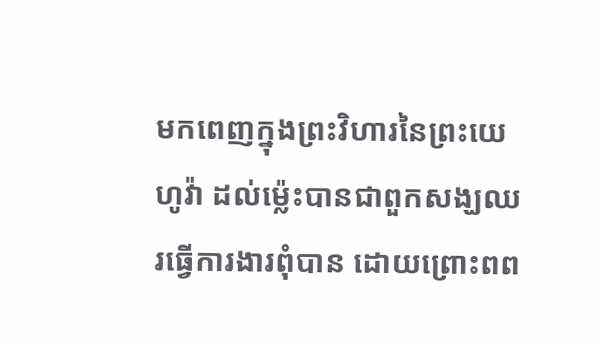មកពេញក្នុងព្រះវិហារនៃព្រះយេហូវ៉ា ដល់ម៉្លេះបានជាពួកសង្ឃឈរធ្វើការងារពុំបាន ដោយព្រោះពព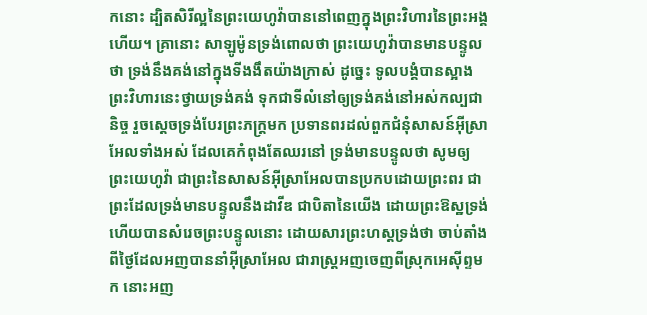កនោះ ដ្បិតសិរីល្អនៃព្រះយេហូវ៉ាបាននៅពេញក្នុងព្រះវិហារនៃព្រះអង្គហើយ។ គ្រានោះ សាឡូម៉ូនទ្រង់ពោលថា ព្រះយេហូវ៉ាបានមានបន្ទូលថា ទ្រង់នឹងគង់នៅក្នុងទីងងឹតយ៉ាងក្រាស់ ដូច្នេះ ទូលបង្គំបានស្អាងព្រះវិហារនេះថ្វាយទ្រង់គង់ ទុកជាទីលំនៅឲ្យទ្រង់គង់នៅអស់កល្បជានិច្ច រួចស្តេចទ្រង់បែរព្រះភក្ត្រមក ប្រទានពរដល់ពួកជំនុំសាសន៍អ៊ីស្រាអែលទាំងអស់ ដែលគេកំពុងតែឈរនៅ ទ្រង់មានបន្ទូលថា សូមឲ្យព្រះយេហូវ៉ា ជាព្រះនៃសាសន៍អ៊ីស្រាអែលបានប្រកបដោយព្រះពរ ជាព្រះដែលទ្រង់មានបន្ទូលនឹងដាវីឌ ជាបិតានៃយើង ដោយព្រះឱស្ឋទ្រង់ ហើយបានសំរេចព្រះបន្ទូលនោះ ដោយសារព្រះហស្តទ្រង់ថា ចាប់តាំងពីថ្ងៃដែលអញបាននាំអ៊ីស្រាអែល ជារាស្ត្រអញចេញពីស្រុកអេស៊ីព្ទមក នោះអញ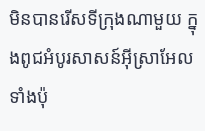មិនបានរើសទីក្រុងណាមួយ ក្នុងពូជអំបូរសាសន៍អ៊ីស្រាអែលទាំងប៉ុ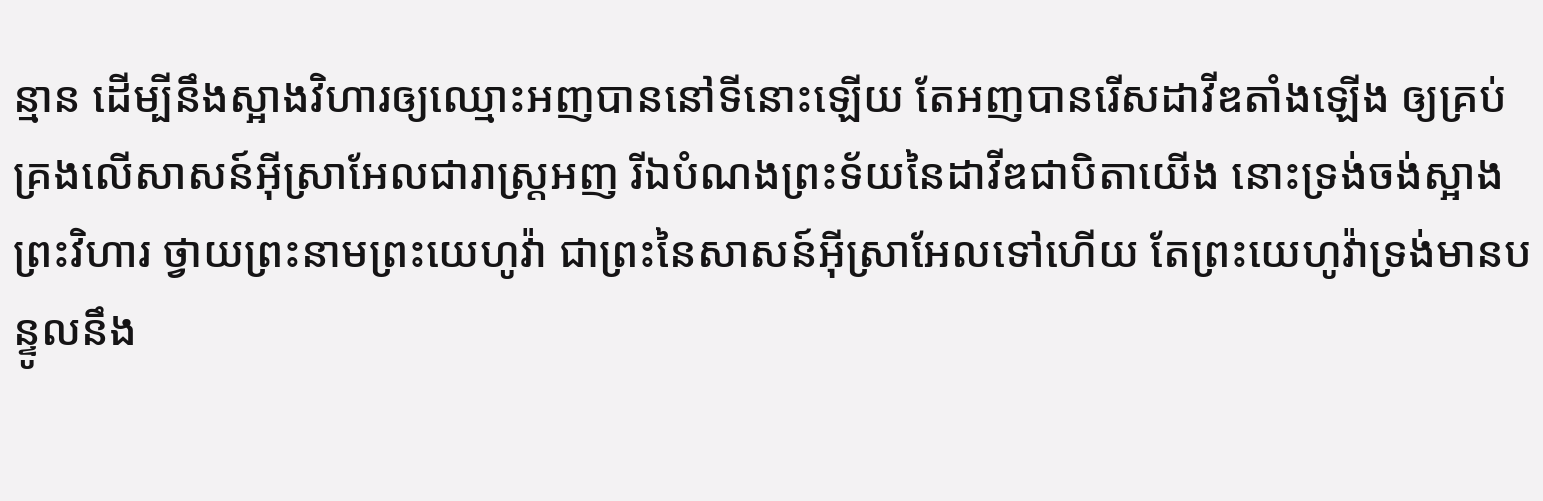ន្មាន ដើម្បីនឹងស្អាងវិហារឲ្យឈ្មោះអញបាននៅទីនោះឡើយ តែអញបានរើសដាវីឌតាំងឡើង ឲ្យគ្រប់គ្រងលើសាសន៍អ៊ីស្រាអែលជារាស្ត្រអញ រីឯបំណងព្រះទ័យនៃដាវីឌជាបិតាយើង នោះទ្រង់ចង់ស្អាងព្រះវិហារ ថ្វាយព្រះនាមព្រះយេហូវ៉ា ជាព្រះនៃសាសន៍អ៊ីស្រាអែលទៅហើយ តែព្រះយេហូវ៉ាទ្រង់មានបន្ទូលនឹង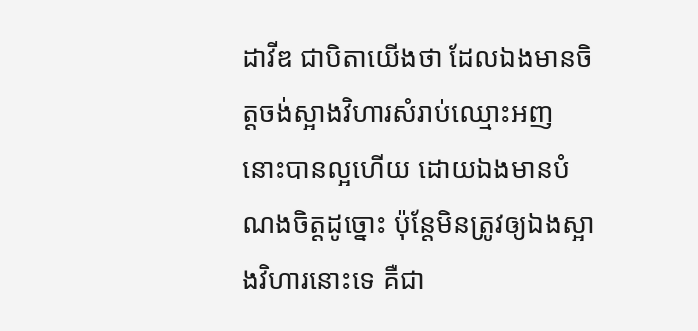ដាវីឌ ជាបិតាយើងថា ដែលឯងមានចិត្តចង់ស្អាងវិហារសំរាប់ឈ្មោះអញ នោះបានល្អហើយ ដោយឯងមានបំណងចិត្តដូច្នោះ ប៉ុន្តែមិនត្រូវឲ្យឯងស្អាងវិហារនោះទេ គឺជា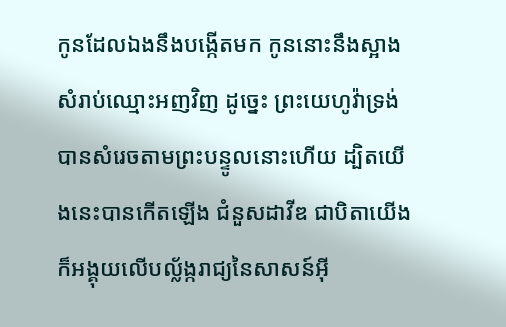កូនដែលឯងនឹងបង្កើតមក កូននោះនឹងស្អាងសំរាប់ឈ្មោះអញវិញ ដូច្នេះ ព្រះយេហូវ៉ាទ្រង់បានសំរេចតាមព្រះបន្ទូលនោះហើយ ដ្បិតយើងនេះបានកើតឡើង ជំនួសដាវីឌ ជាបិតាយើង ក៏អង្គុយលើបល្ល័ង្ករាជ្យនៃសាសន៍អ៊ី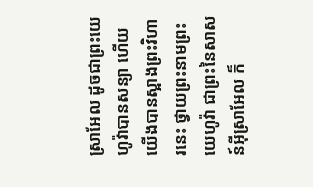ស្រាអែល ដូចជាព្រះយេហូវ៉ាបានសន្យា ហើយយើងបានស្អាងព្រះវិហារនេះ ថ្វាយព្រះនាមព្រះយេហូវ៉ា ជាព្រះនៃសាសន៍អ៊ីស្រាអែល ក៏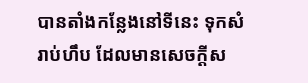បានតាំងកន្លែងនៅទីនេះ ទុកសំរាប់ហឹប ដែលមានសេចក្ដីស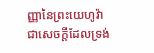ញ្ញានៃព្រះយេហូវ៉ា ជាសេចក្ដីដែលទ្រង់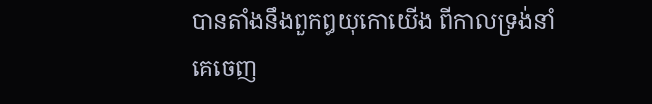បានតាំងនឹងពួកឰយុកោយើង ពីកាលទ្រង់នាំគេចេញ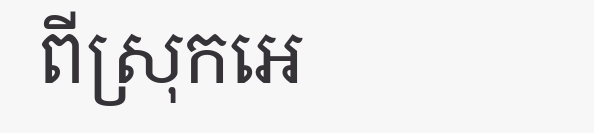ពីស្រុកអេ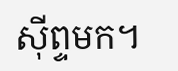ស៊ីព្ទមក។